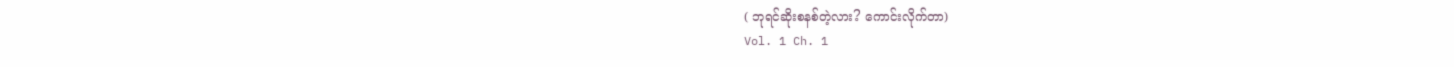( ဘုရင်ဆိုးစနစ်တဲ့လား? ကောင်းလိုက်တာ)
Vol. 1 Ch. 1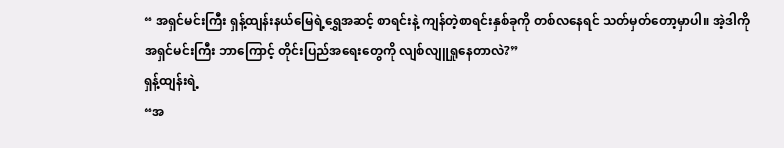“ အရှင်မင်းကြီး ရှန့်ထျန်းနယ်မြေရဲ့ရွှေအဆင့် စာရင်းနဲ့ ကျန်တဲ့စာရင်းနှစ်ခုကို တစ်လနေရင် သတ်မှတ်တော့မှာပါ။ အဲ့ဒါကို အရှင်မင်းကြီး ဘာကြောင့် တိုင်းပြည်အရေးတွေကို လျစ်လျူရှုနေတာလဲ?”
ရှန့်ထျန်းရဲ့
“အ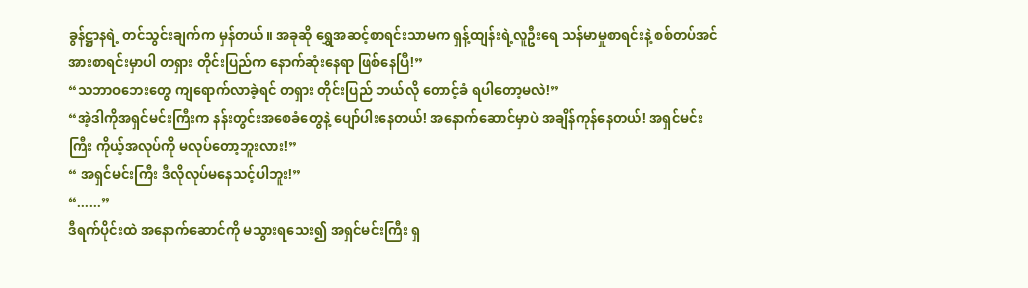ခွန်ဋ္ဌာနရဲ့ တင်သွင်းချက်က မှန်တယ်။ အခုဆို ရွှေအဆင့်စာရင်းသာမက ရှန့်ထျန်းရဲ့လူဦးရေ သန်မာမှုစာရင်းနဲ့ စစ်တပ်အင်အားစာရင်းမှာပါ တရှား တိုင်းပြည်က နောက်ဆုံးနေရာ ဖြစ်နေပြီ!”
“သဘာဝဘေးတွေ ကျရောက်လာခဲ့ရင် တရှား တိုင်းပြည် ဘယ်လို တောင့်ခံ ရပါတော့မလဲ!”
“အဲ့ဒါကိုအရှင်မင်းကြီးက နန်းတွင်းအစေခံတွေနဲ့ ပျော်ပါးနေတယ်! အနောက်ဆောင်မှာပဲ အချိန်ကုန်နေတယ်! အရှင်မင်းကြီး ကိုယ့်အလုပ်ကို မလုပ်တော့ဘူးလား!”
“ အရှင်မင်းကြီး ဒီလိုလုပ်မနေသင့်ပါဘူး!”
“......”
ဒီရက်ပိုင်းထဲ အနောက်ဆောင်ကို မသွားရသေး၍ အရှင်မင်းကြီး ရှ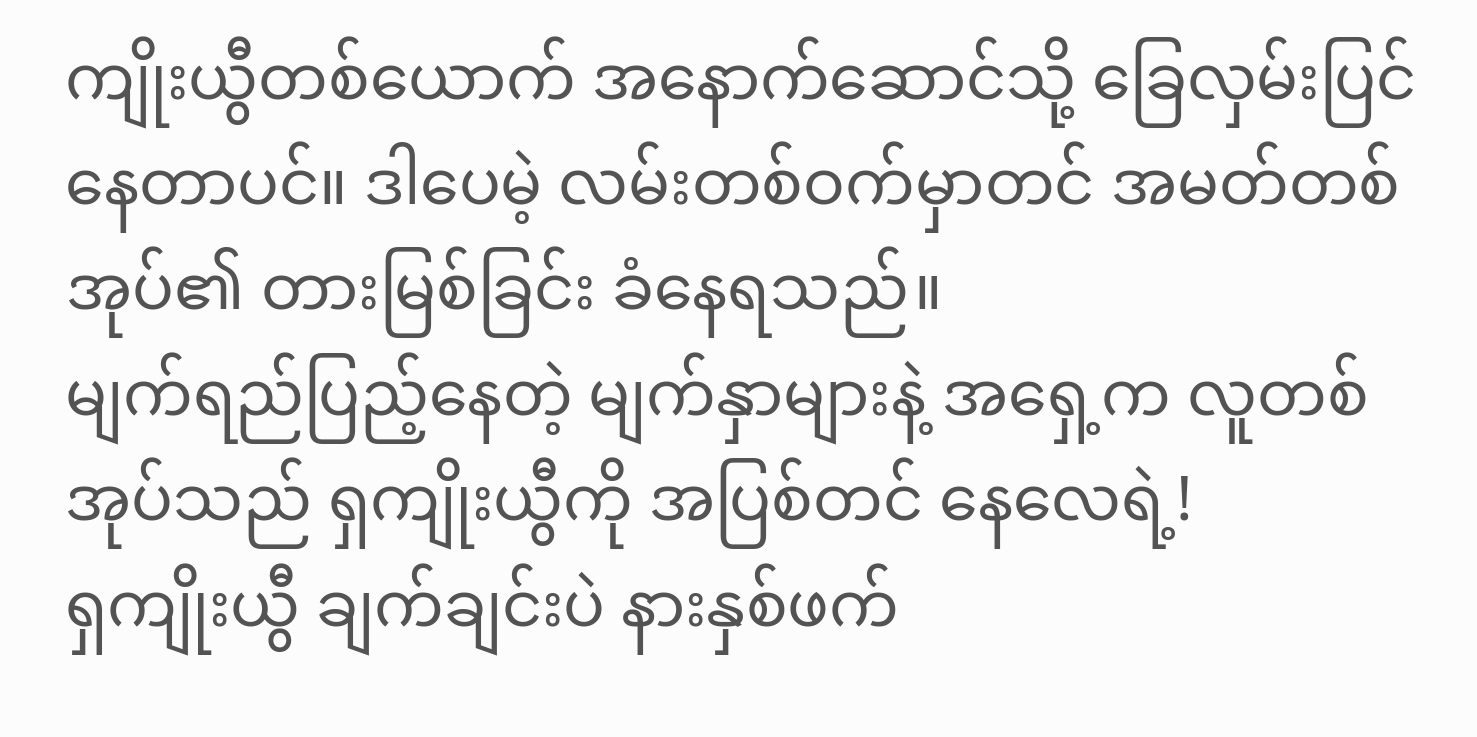ကျိုးယွီတစ်ယောက် အနောက်ဆောင်သို့ ခြေလှမ်းပြင်နေတာပင်။ ဒါပေမဲ့ လမ်းတစ်ဝက်မှာတင် အမတ်တစ်အုပ်၏ တားမြစ်ခြင်း ခံနေရသည်။
မျက်ရည်ပြည့်နေတဲ့ မျက်နှာများနဲ့ အရှေ့က လူတစ်အုပ်သည် ရှကျိုးယွီကို အပြစ်တင် နေလေရဲ့!
ရှကျိုးယွီ ချက်ချင်းပဲ နားနှစ်ဖက်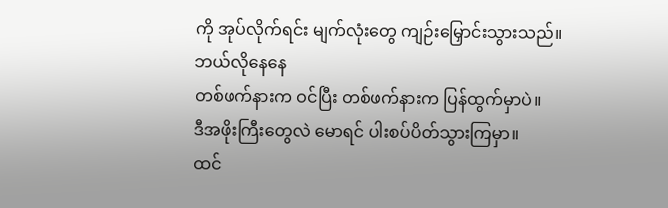ကို အုပ်လိုက်ရင်း မျက်လုံးတွေ ကျဉ်းမြှောင်းသွားသည်။
ဘယ်လိုနေနေ
တစ်ဖက်နားက ဝင်ပြီး တစ်ဖက်နားက ပြန်ထွက်မှာပဲ။
ဒီအဖိုးကြီးတွေလဲ မောရင် ပါးစပ်ပိတ်သွားကြမှာ။
ထင်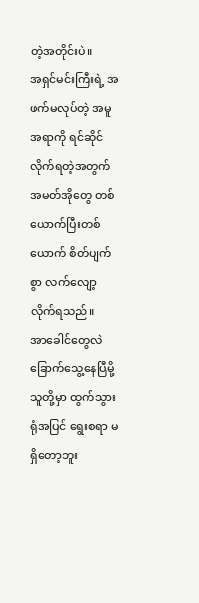တဲ့အတိုင်းပဲ။
အရှင်မင်းကြီးရဲ့ အဖက်မလုပ်တဲ့ အမူအရာကို ရင်ဆိုင်လိုက်ရတဲ့အတွက် အမတ်အိုတွေ တစ်ယောက်ပြီးတစ်ယောက် စိတ်ပျက်စွာ လက်လျော့လိုက်ရသည်။
အာခေါင်တွေလဲ ခြောက်သွေ့နေပြီမို့ သူတို့မှာ ထွက်သွားရုံအပြင် ရွေးစရာ မရှိတော့ဘူး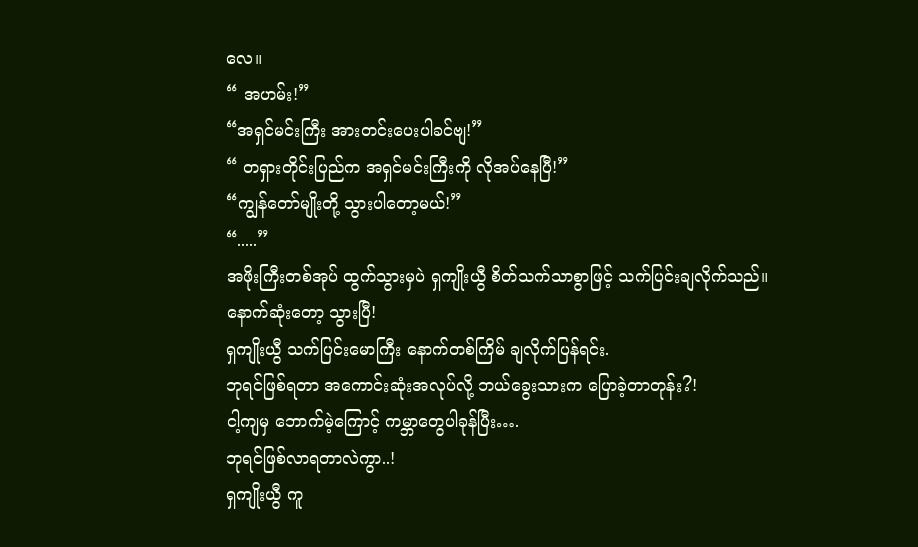လေ။
“ အဟမ်း!”
“အရှင်မင်းကြီး အားတင်းပေးပါခင်ဗျ!”
“ တရှားတိုင်းပြည်က အရှင်မင်းကြီးကို လိုအပ်နေပြီ!”
“ကျွန်တော်မျိုးတို့ သွားပါတော့မယ်!”
“.....”
အဖိုးကြီးတစ်အုပ် ထွက်သွားမှပဲ ရှကျိုးယွီ စိတ်သက်သာစွာဖြင့် သက်ပြင်းချလိုက်သည်။
နောက်ဆုံးတော့ သွားပြီ!
ရှကျိုးယွီ သက်ပြင်းမောကြီး နောက်တစ်ကြိမ် ချလိုက်ပြန်ရင်း.
ဘုရင်ဖြစ်ရတာ အကောင်းဆုံးအလုပ်လို့ ဘယ်ခွေးသားက ပြောခဲ့တာတုန်း?!
ငါ့ကျမှ ဘောက်မဲ့ကြောင့် ကမ္ဘာတွေပါခုန်ပြီး….
ဘုရင်ဖြစ်လာရတာလဲကွာ..!
ရှကျိုးယွီ ကူ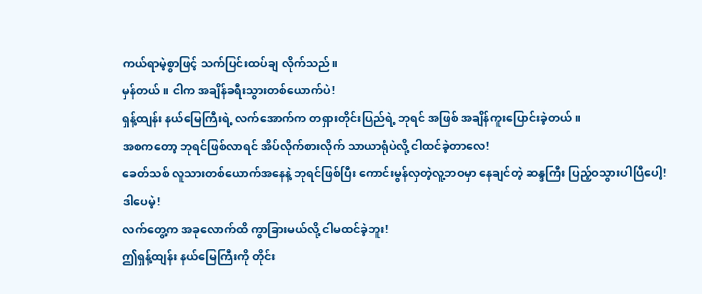ကယ်ရာမဲ့စွာဖြင့် သက်ပြင်းထပ်ချ လိုက်သည်။
မှန်တယ်။ ငါက အချိန်ခရီးသွားတစ်ယောက်ပဲ!
ရှန့်ထျန်း နယ်မြေကြီးရဲ့ လက်အောက်က တရှားတိုင်းပြည်ရဲ့ ဘုရင် အဖြစ် အချိန်ကူးပြောင်းခဲ့တယ်။
အစကတော့ ဘုရင်ဖြစ်လာရင် အိပ်လိုက်စားလိုက် သာယာရုံပဲလို့ ငါထင်ခဲ့တာလေ!
ခေတ်သစ် လူသားတစ်ယောက်အနေနဲ့ ဘုရင်ဖြစ်ပြီး ကောင်းမွန်လှတဲ့လူ့ဘဝမှာ နေချင်တဲ့ ဆန္ဒကြီး ပြည့်ဝသွားပါပြီပေါ့!
ဒါပေမဲ့!
လက်တွေ့က အခုလောက်ထိ ကွာခြားမယ်လို့ ငါမထင်ခဲ့ဘူး!
ဤရှန့်ထျန်း နယ်မြေကြီးကို တိုင်း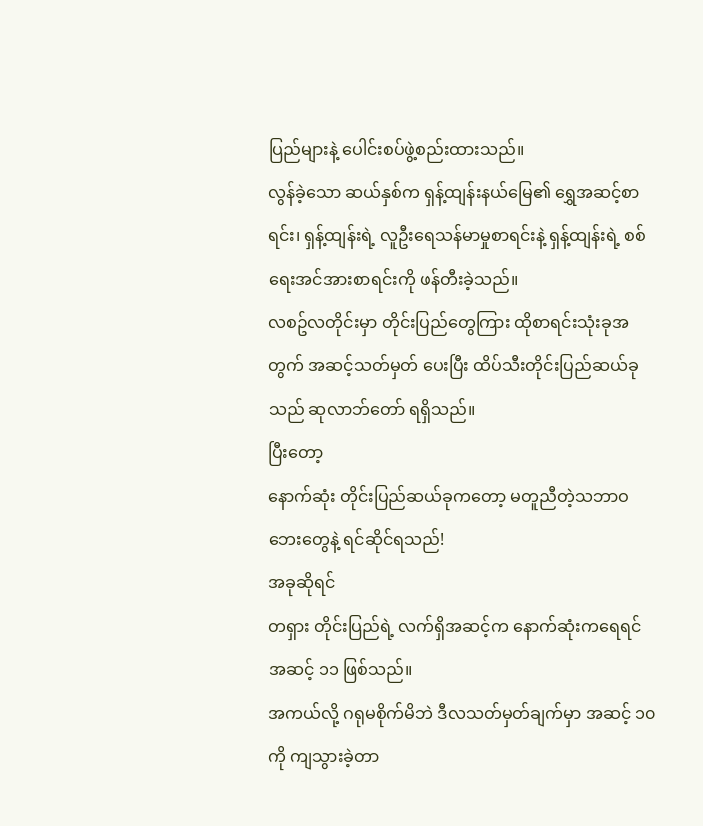ပြည်များနဲ့ ပေါင်းစပ်ဖွဲ့စည်းထားသည်။
လွန်ခဲ့သော ဆယ်နှစ်က ရှန့်ထျန်းနယ်မြေ၏ ရွှေအဆင့်စာရင်း၊ ရှန့်ထျန်းရဲ့ လူဦးရေသန်မာမှုစာရင်းနဲ့ ရှန့်ထျန်းရဲ့ စစ်ရေးအင်အားစာရင်းကို ဖန်တီးခဲ့သည်။
လစဥ်လတိုင်းမှာ တိုင်းပြည်တွေကြား ထိုစာရင်းသုံးခုအတွက် အဆင့်သတ်မှတ် ပေးပြီး ထိပ်သီးတိုင်းပြည်ဆယ်ခုသည် ဆုလာဘ်တော် ရရှိသည်။
ပြီးတော့
နောက်ဆုံး တိုင်းပြည်ဆယ်ခုကတော့ မတူညီတဲ့သဘာဝဘေးတွေနဲ့ ရင်ဆိုင်ရသည်!
အခုဆိုရင်
တရှား တိုင်းပြည်ရဲ့ လက်ရှိအဆင့်က နောက်ဆုံးကရေရင် အဆင့် ၁၁ ဖြစ်သည်။
အကယ်လို့ ဂရုမစိုက်မိဘဲ ဒီလသတ်မှတ်ချက်မှာ အဆင့် ၁၀ ကို ကျသွားခဲ့တာ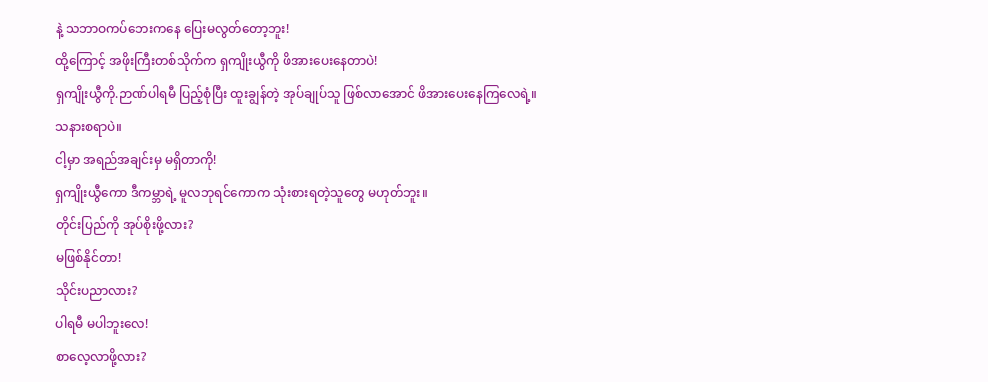နဲ့ သဘာဝကပ်ဘေးကနေ ပြေးမလွတ်တော့ဘူး!
ထို့ကြောင့် အဖိုးကြီးတစ်သိုက်က ရှကျိုးယွီကို ဖိအားပေးနေတာပဲ!
ရှကျိုးယွီကို.ဉာဏ်ပါရမီ ပြည့်စုံပြီး ထူးချွန်တဲ့ အုပ်ချုပ်သူ ဖြစ်လာအောင် ဖိအားပေးနေကြလေရဲ့။
သနားစရာပဲ။
ငါ့မှာ အရည်အချင်းမှ မရှိတာကို!
ရှကျိုးယွီကော ဒီကမ္ဘာရဲ့ မူလဘုရင်ကောက သုံးစားရတဲ့သူတွေ မဟုတ်ဘူး။
တိုင်းပြည်ကို အုပ်စိုးဖို့လား?
မဖြစ်နိုင်တာ!
သိုင်းပညာလား?
ပါရမီ မပါဘူးလေ!
စာလေ့လာဖို့လား?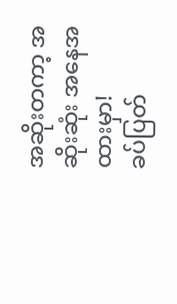အဆိုးတကာ့ အဆိုးဆုံး အနေအထားမှာ!
ခပ်ပြတ်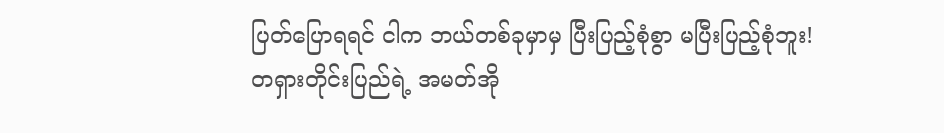ပြတ်ပြောရရင် ငါက ဘယ်တစ်ခုမှာမှ ပြီးပြည့်စုံစွာ မပြီးပြည့်စုံဘူး!
တရှားတိုင်းပြည်ရဲ့ အမတ်အို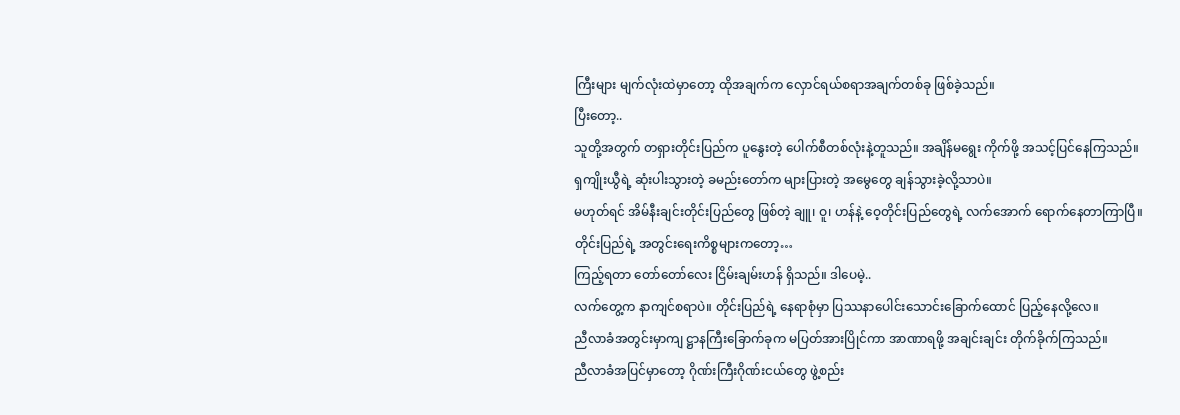ကြီးများ မျက်လုံးထဲမှာတော့ ထိုအချက်က လှောင်ရယ်စရာအချက်တစ်ခု ဖြစ်ခဲ့သည်။
ပြီးတော့..
သူတို့အတွက် တရှားတိုင်းပြည်က ပူနွေးတဲ့ ပေါက်စီတစ်လုံးနဲ့တူသည်။ အချိန်မရွေး ကိုက်ဖို့ အသင့်ပြင်နေကြသည်။
ရှကျိုးယွီရဲ့ ဆုံးပါးသွားတဲ့ ခမည်းတော်က များပြားတဲ့ အမွေတွေ ချန်သွားခဲ့လို့သာပဲ။
မဟုတ်ရင် အိမ်နီးချင်းတိုင်းပြည်တွေ ဖြစ်တဲ့ ချူ၊ ဝူ၊ ဟန်နဲ့ ဝေ့တိုင်းပြည်တွေရဲ့ လက်အောက် ရောက်နေတာကြာပြီ။
တိုင်းပြည်ရဲ့ အတွင်းရေးကိစ္စများကတော့…
ကြည့်ရတာ တော်တော်လေး ငြိမ်းချမ်းဟန် ရှိသည်။ ဒါပေမဲ့..
လက်တွေ့က နာကျင်စရာပဲ။ တိုင်းပြည်ရဲ့ နေရာစုံမှာ ပြဿနာပေါင်းသောင်းခြောက်ထောင် ပြည့်နေလို့လေ။
ညီလာခံအတွင်းမှာကျ ဋ္ဌာနကြီးခြောက်ခုက မပြတ်အားပြိုင်ကာ အာဏာရဖို့ အချင်းချင်း တိုက်ခိုက်ကြသည်။
ညီလာခံအပြင်မှာတော့ ဂိုဏ်းကြီးဂိုဏ်းငယ်တွေ ဖွဲ့စည်း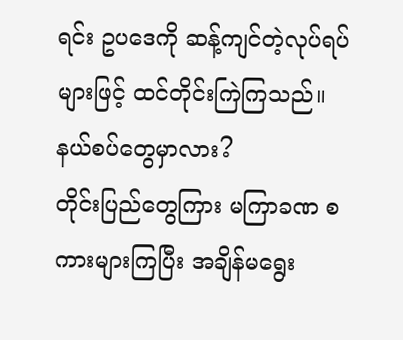ရင်း ဥပဒေကို ဆန့်ကျင်တဲ့လုပ်ရပ်များဖြင့် ထင်တိုင်းကြဲကြသည်။
နယ်စပ်တွေမှာလား?
တိုင်းပြည်တွေကြား မကြာခဏ စကားများကြပြီး အချိန်မရွေး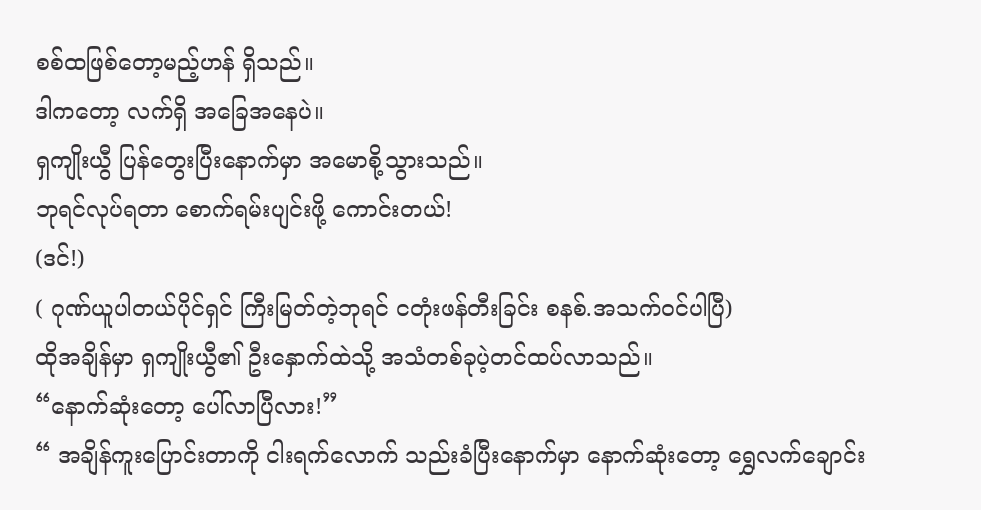စစ်ထဖြစ်တော့မည့်ဟန် ရှိသည်။
ဒါကတော့ လက်ရှိ အခြေအနေပဲ။
ရှကျိုးယွီ ပြန်တွေးပြီးနောက်မှာ အမောစို့သွားသည်။
ဘုရင်လုပ်ရတာ စောက်ရမ်းပျင်းဖို့ ကောင်းတယ်!
(ဒင်!)
( ဂုဏ်ယူပါတယ်ပိုင်ရှင် ကြီးမြတ်တဲ့ဘုရင် ငတုံးဖန်တီးခြင်း စနစ်.အသက်ဝင်ပါပြီ)
ထိုအချိန်မှာ ရှကျိုးယွီ၏ ဦးနှောက်ထဲသို့ အသံတစ်ခုပဲ့တင်ထပ်လာသည်။
“နောက်ဆုံးတော့ ပေါ်လာပြီလား!”
“ အချိန်ကူးပြောင်းတာကို ငါးရက်လောက် သည်းခံပြီးနောက်မှာ နောက်ဆုံးတော့ ရွှေလက်ချောင်း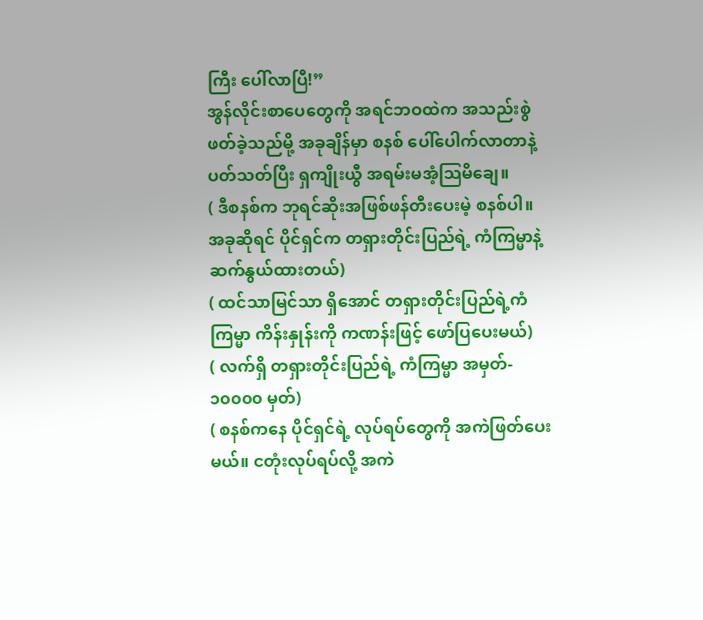ကြီး ပေါ်လာပြီ!”
အွန်လိုင်းစာပေတွေကို အရင်ဘဝထဲက အသည်းစွဲ ဖတ်ခဲ့သည်မို့ အခုချိန်မှာ စနစ် ပေါ်ပေါက်လာတာနဲ့ ပတ်သတ်ပြီး ရှကျိုးယွီ အရမ်းမအံ့သြမိချေ။
( ဒီစနစ်က ဘုရင်ဆိုးအဖြစ်ဖန်တီးပေးမဲ့ စနစ်ပါ။ အခုဆိုရင် ပိုင်ရှင်က တရှားတိုင်းပြည်ရဲ့ ကံကြမ္မာနဲ့ ဆက်နွယ်ထားတယ်)
( ထင်သာမြင်သာ ရှိအောင် တရှားတိုင်းပြည်ရဲ့ကံကြမ္မာ ကိန်းနှုန်းကို ကဏန်းဖြင့် ဖော်ပြပေးမယ်)
( လက်ရှိ တရှားတိုင်းပြည်ရဲ့ ကံကြမ္မာ အမှတ်- ၁၀၀၀၀ မှတ်)
( စနစ်ကနေ ပိုင်ရှင်ရဲ့ လုပ်ရပ်တွေကို အကဲဖြတ်ပေးမယ်။ ငတုံးလုပ်ရပ်လို့ အကဲ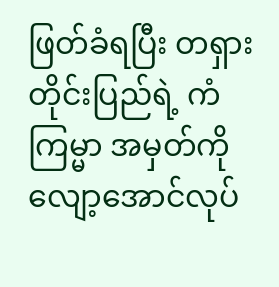ဖြတ်ခံရပြီး တရှားတိုင်းပြည်ရဲ့ ကံကြမ္မာ အမှတ်ကို လျော့အောင်လုပ်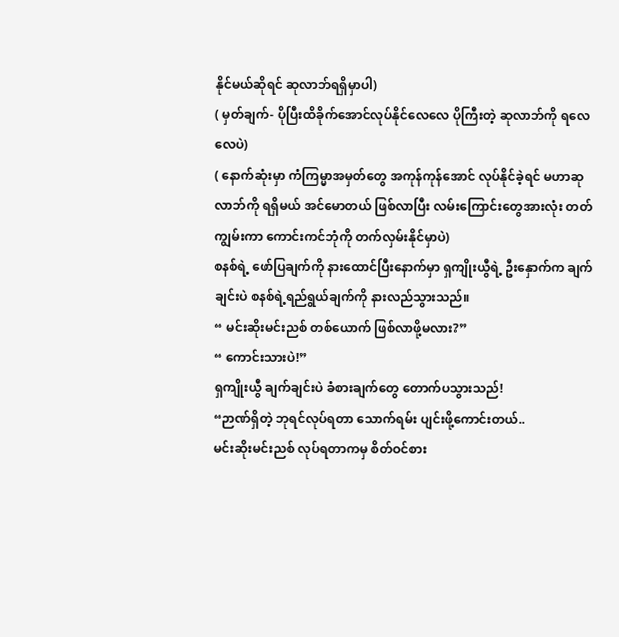နိုင်မယ်ဆိုရင် ဆုလာဘ်ရရှိမှာပါ)
( မှတ်ချက်- ပိုပြီးထိခိုက်အောင်လုပ်နိုင်လေလေ ပိုကြီးတဲ့ ဆုလာဘ်ကို ရလေလေပဲ)
( နောက်ဆုံးမှာ ကံကြမ္မာအမှတ်တွေ အကုန်ကုန်အောင် လုပ်နိုင်ခဲ့ရင် မဟာဆုလာဘ်ကို ရရှိမယ် အင်မောတယ် ဖြစ်လာပြီး လမ်းကြောင်းတွေအားလုံး တတ်ကျွမ်းကာ ကောင်းကင်ဘုံကို တက်လှမ်းနိုင်မှာပဲ)
စနစ်ရဲ့ ဖော်ပြချက်ကို နားထောင်ပြီးနောက်မှာ ရှကျိုးယွီရဲ့ ဦးနှောက်က ချက်ချင်းပဲ စနစ်ရဲ့ရည်ရွယ်ချက်ကို နားလည်သွားသည်။
“ မင်းဆိုးမင်းညစ် တစ်ယောက် ဖြစ်လာဖို့မလား?”
“ ကောင်းသားပဲ!”
ရှကျိုးယွီ ချက်ချင်းပဲ ခံစားချက်တွေ တောက်ပသွားသည်!
“ဉာဏ်ရှိတဲ့ ဘုရင်လုပ်ရတာ သောက်ရမ်း ပျင်းဖို့ကောင်းတယ်..
မင်းဆိုးမင်းညစ် လုပ်ရတာကမှ စိတ်ဝင်စား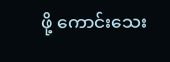ဖို့ ကောင်းသေး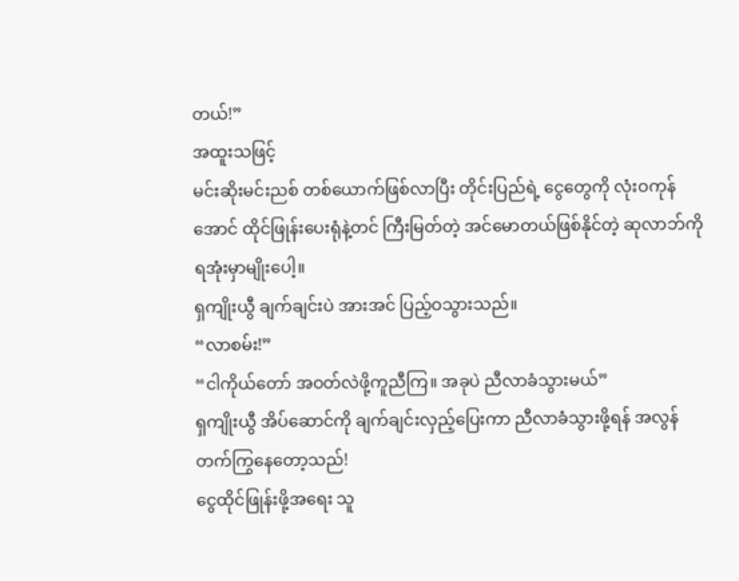တယ်!”
အထူးသဖြင့်
မင်းဆိုးမင်းညစ် တစ်ယောက်ဖြစ်လာပြီး တိုင်းပြည်ရဲ့ ငွေတွေကို လုံးဝကုန်အောင် ထိုင်ဖြုန်းပေးရုံနဲ့တင် ကြီးမြတ်တဲ့ အင်မောတယ်ဖြစ်နိုင်တဲ့ ဆုလာဘ်ကို ရအုံးမှာမျိုးပေါ့။
ရှကျိုးယွီ ချက်ချင်းပဲ အားအင် ပြည့်ဝသွားသည်။
“လာစမ်း!”
“ငါကိုယ်တော် အဝတ်လဲဖို့ကူညီကြ။ အခုပဲ ညီလာခံသွားမယ်”
ရှကျိုးယွီ အိပ်ဆောင်ကို ချက်ချင်းလှည့်ပြေးကာ ညီလာခံသွားဖို့ရန် အလွန်တက်ကြွနေတော့သည်!
ငွေထိုင်ဖြုန်းဖို့အရေး သူ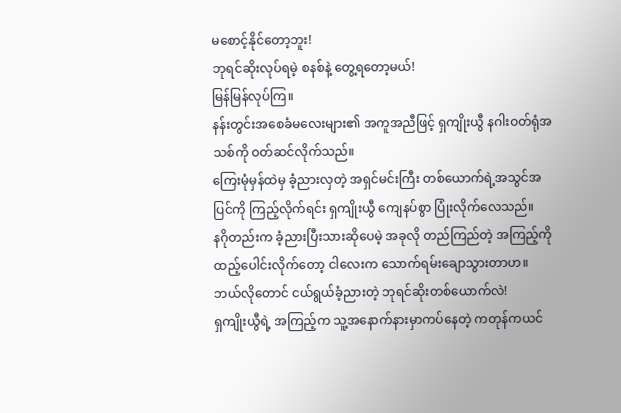မစောင့်နိုင်တော့ဘူး!
ဘုရင်ဆိုးလုပ်ရမဲ့ စနစ်နဲ့ တွေ့ရတော့မယ်!
မြန်မြန်လုပ်ကြ။
နန်းတွင်းအစေခံမလေးများ၏ အကူအညီဖြင့် ရှကျိုးယွီ နဂါးဝတ်ရုံအသစ်ကို ဝတ်ဆင်လိုက်သည်။
ကြေးမုံမှန်ထဲမှ ခံ့ညားလှတဲ့ အရှင်မင်းကြီး တစ်ယောက်ရဲ့အသွင်အပြင်ကို ကြည့်လိုက်ရင်း ရှကျိုးယွီ ကျေနပ်စွာ ပြုံးလိုက်လေသည်။
နဂိုတည်းက ခံ့ညားပြီးသားဆိုပေမဲ့ အခုလို တည်ကြည်တဲ့ အကြည့်ကို ထည့်ပေါင်းလိုက်တော့ ငါလေးက သောက်ရမ်းချောသွားတာဟ။
ဘယ်လိုတောင် ငယ်ရွယ်ခံ့ညားတဲ့ ဘုရင်ဆိုးတစ်ယောက်လဲ!
ရှကျိုးယွီရဲ့ အကြည့်က သူ့အနောက်နားမှာကပ်နေတဲ့ ကတုန်ကယင်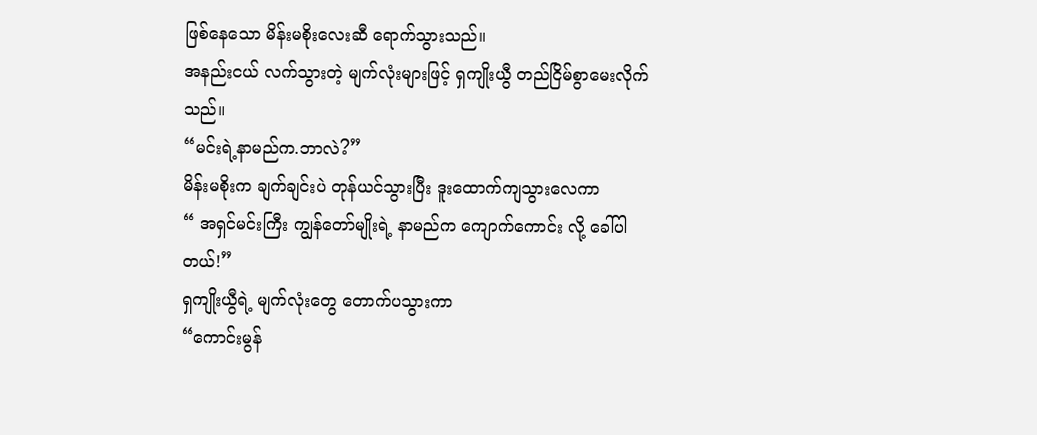ဖြစ်နေသော မိန်းမစိုးလေးဆီ ရောက်သွားသည်။
အနည်းငယ် လက်သွားတဲ့ မျက်လုံးများဖြင့် ရှကျိုးယွီ တည်ငြိမ်စွာမေးလိုက်သည်။
“မင်းရဲ့နာမည်က.ဘာလဲ?”
မိန်းမစိုးက ချက်ချင်းပဲ တုန်ယင်သွားပြီး ဒူးထောက်ကျသွားလေကာ
“ အရှင်မင်းကြီး ကျွန်တော်မျိုးရဲ့ နာမည်က ကျောက်ကောင်း လို့ ခေါ်ပါတယ်!”
ရှကျိုးယွီရဲ့ မျက်လုံးတွေ တောက်ပသွားကာ
“ကောင်းမွန်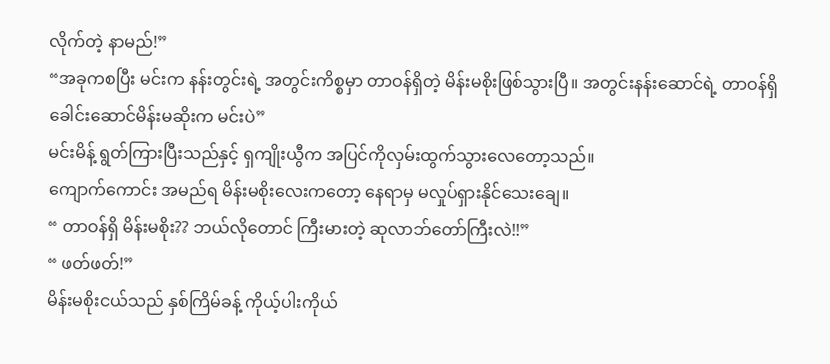လိုက်တဲ့ နာမည်!”
“အခုကစပြီး မင်းက နန်းတွင်းရဲ့ အတွင်းကိစ္စမှာ တာဝန်ရှိတဲ့ မိန်းမစိုးဖြစ်သွားပြီ။ အတွင်းနန်းဆောင်ရဲ့ တာဝန်ရှိ ခေါင်းဆောင်မိန်းမဆိုးက မင်းပဲ”
မင်းမိန့် ရွတ်ကြားပြီးသည်နှင့် ရှကျိုးယွီက အပြင်ကိုလှမ်းထွက်သွားလေတော့သည်။
ကျောက်ကောင်း အမည်ရ မိန်းမစိုးလေးကတော့ နေရာမှ မလှုပ်ရှားနိုင်သေးချေ။
“ တာဝန်ရှိ မိန်းမစိုး?? ဘယ်လိုတောင် ကြီးမားတဲ့ ဆုလာဘ်တော်ကြီးလဲ!!”
“ ဖတ်ဖတ်!”
မိန်းမစိုးငယ်သည် နှစ်ကြိမ်ခန့် ကိုယ့်ပါးကိုယ်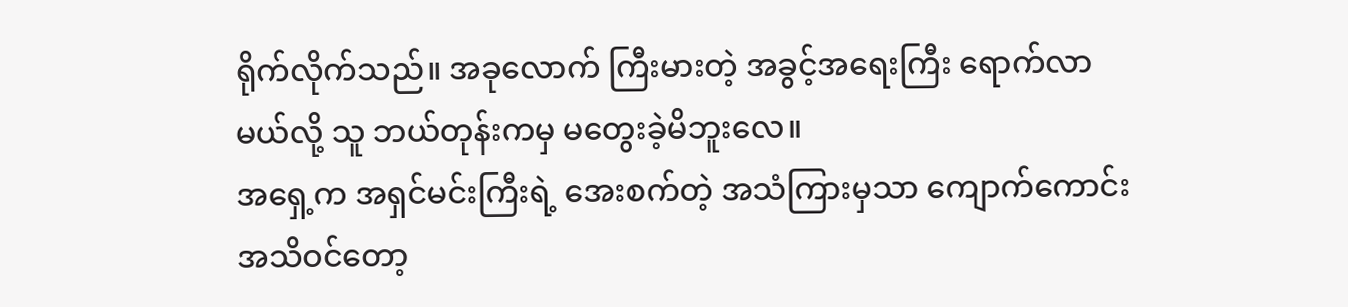ရိုက်လိုက်သည်။ အခုလောက် ကြီးမားတဲ့ အခွင့်အရေးကြီး ရောက်လာမယ်လို့ သူ ဘယ်တုန်းကမှ မတွေးခဲ့မိဘူးလေ။
အရှေ့က အရှင်မင်းကြီးရဲ့ အေးစက်တဲ့ အသံကြားမှသာ ကျောက်ကောင်း အသိဝင်တော့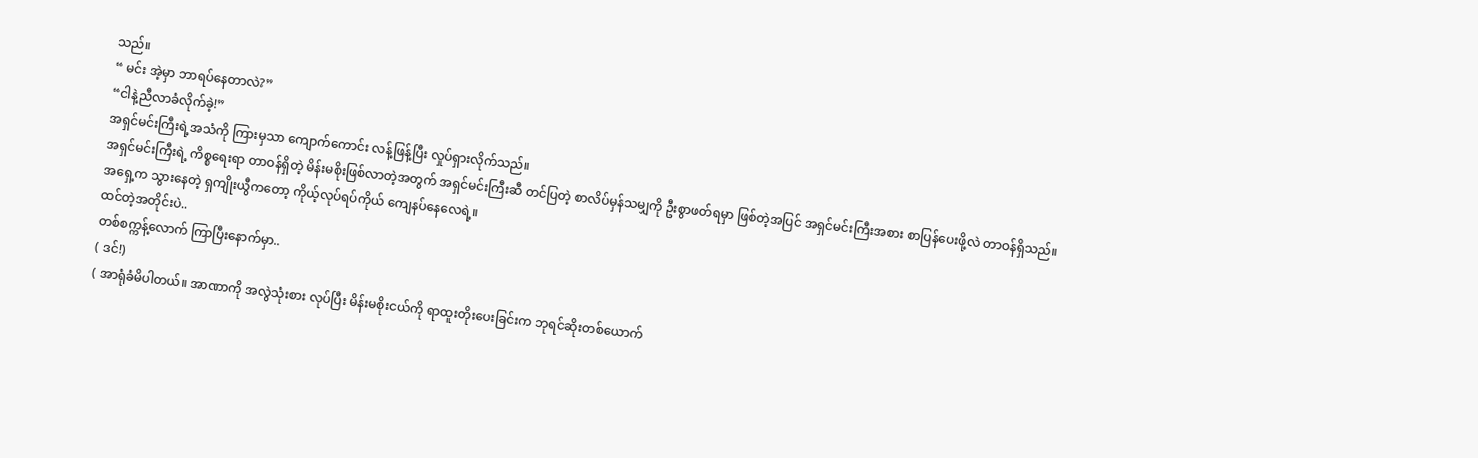သည်။
“ မင်း အဲ့မှာ ဘာရပ်နေတာလဲ?”
“ငါနဲ့ညီလာခံလိုက်ခဲ့!”
အရှင်မင်းကြီးရဲ့အသံကို ကြားမှသာ ကျောက်ကောင်း လန့်ဖြန့်ပြီး လှုပ်ရှားလိုက်သည်။
အရှင်မင်းကြီးရဲ့ ကိစ္စရေးရာ တာဝန်ရှိတဲ့ မိန်းမစိုးဖြစ်လာတဲ့အတွက် အရှင်မင်းကြီးဆီ တင်ပြတဲ့ စာလိပ်မှန်သမျှကို ဦးစွာဖတ်ရမှာ ဖြစ်တဲ့အပြင် အရှင်မင်းကြီးအစား စာပြန်ပေးဖို့လဲ တာဝန်ရှိသည်။
အရှေ့က သွားနေတဲ့ ရှကျိုးယွီကတော့ ကိုယ့်လုပ်ရပ်ကိုယ် ကျေနပ်နေလေရဲ့။
ထင်တဲ့အတိုင်းပဲ..
တစ်စက္ကန့်လောက် ကြာပြီးနောက်မှာ..
( ဒင်!)
( အာရုံခံမိပါတယ်။ အာဏာကို အလွဲသုံးစား လုပ်ပြီး မိန်းမစိုးငယ်ကို ရာထူးတိုးပေးခြင်းက ဘုရင်ဆိုးတစ်ယောက်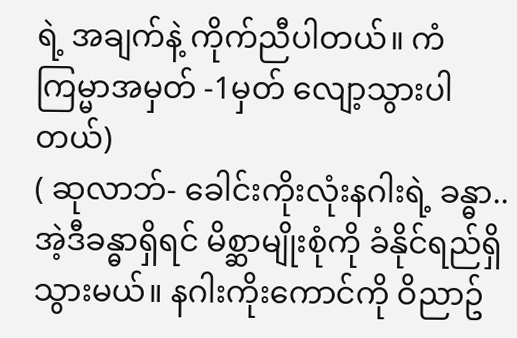ရဲ့ အချက်နဲ့ ကိုက်ညီပါတယ်။ ကံကြမ္မာအမှတ် -1မှတ် လျော့သွားပါတယ်)
( ဆုလာဘ်- ခေါင်းကိုးလုံးနဂါးရဲ့ ခန္ဓာ.. အဲ့ဒီခန္ဓာရှိရင် မိစ္ဆာမျိုးစုံကို ခံနိုင်ရည်ရှိသွားမယ်။ နဂါးကိုးကောင်ကို ဝိညာဥ်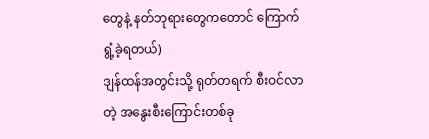တွေနဲ့ နတ်ဘုရားတွေကတောင် ကြောက်ရွံ့ခဲ့ရတယ်)
ဒျန်ထန်အတွင်းသို့ ရုတ်တရက် စီးဝင်လာတဲ့ အနွေးစီးကြောင်းတစ်ခု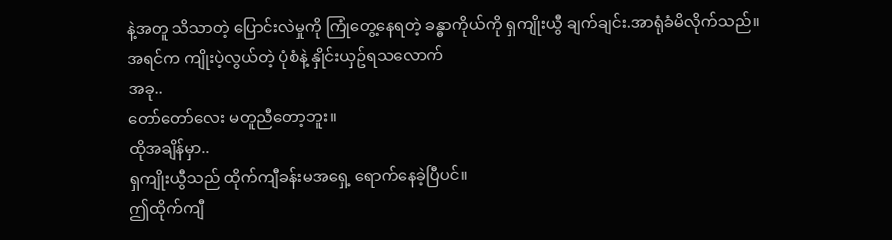နဲ့အတူ သိသာတဲ့ ပြောင်းလဲမှုကို ကြုံတွေ့နေရတဲ့ ခန္ဓာကိုယ်ကို ရှကျိုးယွီ ချက်ချင်း.အာရုံခံမိလိုက်သည်။
အရင်က ကျိုးပဲ့လွယ်တဲ့ ပုံစံနဲ့ နှိုင်းယှဥ်ရသလောက်
အခု..
တော်တော်လေး မတူညီတော့ဘူး။
ထိုအချိန်မှာ..
ရှကျိုးယွီသည် ထိုက်ကျီခန်းမအရှေ့ ရောက်နေခဲ့ပြီပင်။
ဤထိုက်ကျီ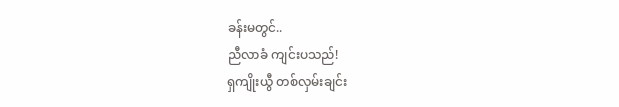ခန်းမတွင်..
ညီလာခံ ကျင်းပသည်!
ရှကျိုးယွီ တစ်လှမ်းချင်း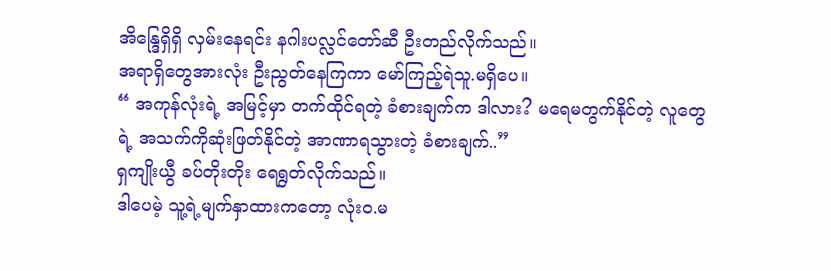အိန္ဒြေရှိရှိ လှမ်းနေရင်း နဂါးပလ္လင်တော်ဆီ ဦးတည်လိုက်သည်။
အရာရှိတွေအားလုံး ဦးညွတ်နေကြကာ မော်ကြည့်ရဲသူ.မရှိပေ။
“ အကုန်လုံးရဲ့ အမြင့်မှာ တက်ထိုင်ရတဲ့ ခံစားချက်က ဒါလား? မရေမတွက်နိုင်တဲ့ လူတွေရဲ့ အသက်ကိုဆုံးဖြတ်နိုင်တဲ့ အာဏာရသွားတဲ့ ခံစားချက်..”
ရှကျိုးယွီ ခပ်တိုးတိုး ရေရွတ်လိုက်သည်။
ဒါပေမဲ့ သူ့ရဲ့မျက်နှာထားကတော့ လုံးဝ.မ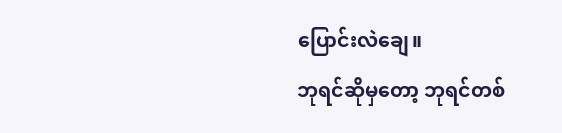ပြောင်းလဲချေ။
ဘုရင်ဆိုမှတော့ ဘုရင်တစ်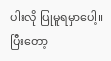ပါးလို ပြုမူရမှာပေါ့။
ပြီးတော့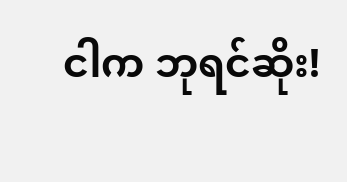ငါက ဘုရင်ဆိုး!